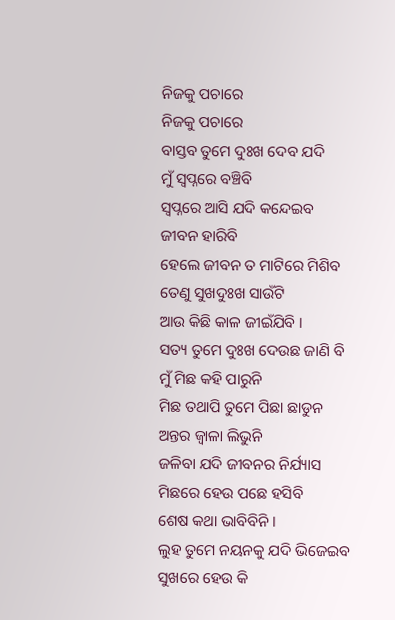ନିଜକୁ ପଚାରେ
ନିଜକୁ ପଚାରେ
ବାସ୍ତବ ତୁମେ ଦୁଃଖ ଦେବ ଯଦି
ମୁଁ ସ୍ଵପ୍ନରେ ବଞ୍ଚିବି
ସ୍ଵପ୍ନରେ ଆସି ଯଦି କନ୍ଦେଇବ
ଜୀବନ ହାରିବି
ହେଲେ ଜୀବନ ତ ମାଟିରେ ମିଶିବ
ତେଣୁ ସୁଖଦୁଃଖ ସାଉଁଟି
ଆଉ କିଛି କାଳ ଜୀଇଁଯିବି ।
ସତ୍ୟ ତୁମେ ଦୁଃଖ ଦେଉଛ ଜାଣି ବି
ମୁଁ ମିଛ କହି ପାରୁନି
ମିଛ ତଥାପି ତୁମେ ପିଛା ଛାଡୁନ
ଅନ୍ତର ଜ୍ଵାଳା ଲିଭୁନି
ଜଳିବା ଯଦି ଜୀବନର ନିର୍ଯ୍ୟାସ
ମିଛରେ ହେଉ ପଛେ ହସିବି
ଶେଷ କଥା ଭାବିବିନି ।
ଲୁହ ତୁମେ ନୟନକୁ ଯଦି ଭିଜେଇବ
ସୁଖରେ ହେଉ କି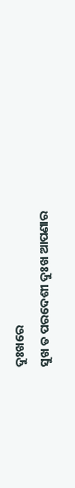ଦୁଃଖରେ
ସୁଖ ତ ପରଦେଶୀ ଦୁଃଖ ଆପଣାର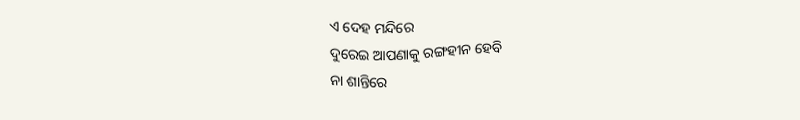ଏ ଦେହ ମନ୍ଦିରେ
ଦୁରେଇ ଆପଣାକୁ ରଙ୍ଗହୀନ ହେବି
ନା ଶାନ୍ତିରେ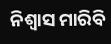ନିଶ୍ଵାସ ମାରିବି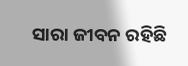ସାରା ଜୀବନ ରହିଛି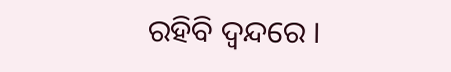ରହିବି ଦ୍ଵନ୍ଦରେ ।